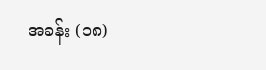အခန်း (၁၈)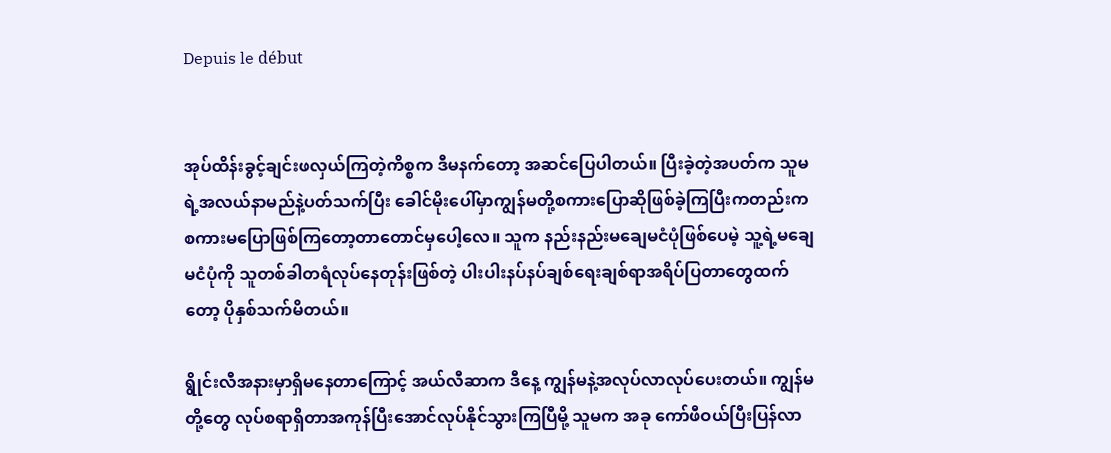Depuis le début


အုပ်ထိန်းခွင့်ချင်းဖလှယ်ကြတဲ့ကိစ္စက ဒီမနက်တော့ အဆင်ပြေပါတယ်။ ပြီးခဲ့တဲ့အပတ်က သူမရဲ့အလယ်နာမည်နဲ့ပတ်သက်ပြီး ခေါင်မိုးပေါ်မှာကျွန်မတို့စကားပြောဆိုဖြစ်ခဲ့ကြပြီးကတည်းက စကားမပြောဖြစ်ကြတော့တာတောင်မှပေါ့လေ။ သူက နည်းနည်းမချေမငံပုံဖြစ်ပေမဲ့ သူ့ရဲ့မချေမငံပုံကို သူတစ်ခါတရံလုပ်နေတုန်းဖြစ်တဲ့ ပါးပါးနပ်နပ်ချစ်ရေးချစ်ရာအရိပ်ပြတာတွေထက်တော့ ပိုနှစ်သက်မိတယ်။

ရွိုင်းလီအနားမှာရှိမနေတာကြောင့် အယ်လီဆာက ဒီနေ့ ကျွန်မနဲ့အလုပ်လာလုပ်ပေးတယ်။ ကျွန်မတို့တွေ လုပ်စရာရှိတာအကုန်ပြီးအောင်လုပ်နိုင်သွားကြပြီမို့ သူမက အခု ကော်ဖီဝယ်ပြီးပြန်လာ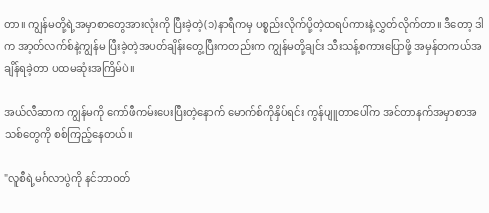တာ။ ကျွန်မတို့ရဲ့အမှာစာတွေအားလုံးကို ပြီးခဲ့တဲ့(၁)နာရီကမှ ပစ္စည်းလိုက်ပို့တဲ့ထရပ်ကားနဲ့လွှတ်လိုက်တာ။ ဒီတော့ ဒါက အာ့တ်လက်စ်နဲ့ကျွန်မ ပြီးခဲ့တဲ့အပတ်ချိန်းတွေ့ပြီးကတည်းက ကျွန်မတို့ချင်း သီးသန့်စကားပြောဖို့ အမှန်တကယ်အချိန်ရခဲ့တာ ပထမဆုံးအကြိမ်ပဲ။

အယ်လီဆာက ကျွန်မကို ကော်ဖီကမ်းပေးပြီးတဲ့နောက် မောက်စ်ကိုနှိပ်ရင်း ကွန်ပျူတာပေါ်က အင်တာနက်အမှာစာအသစ်တွေကို စစ်ကြည့်နေတယ်။

"လူစီရဲ့မင်္ဂလာပွဲကို နင်ဘာဝတ်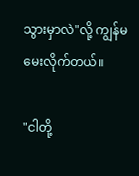သွားမှာလဲ"လို့ ကျွန်မမေးလိုက်တယ်။

"ငါတို့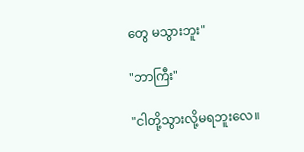တွေ မသွားဘူး"

"ဘာကြီး"

"ငါတို့သွားလို့မရဘူးလေ။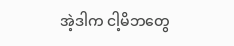အဲ့ဒါက ငါ့မိဘတွေ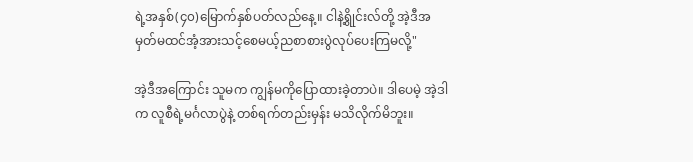ရဲ့အနှစ်(၄၀)မြောက်နှစ်ပတ်လည်နေ့။ ငါနဲ့ရွိုင်းလ်တို့ အဲ့ဒီအမှတ်မထင်အံ့အားသင့်စေမယ့်ညစာစားပွဲလုပ်ပေးကြမလို့"

အဲ့ဒီအကြောင်း သူမက ကျွန်မကိုပြောထားခဲ့တာပဲ။ ဒါပေမဲ့ အဲ့ဒါက လူစီရဲ့မင်္ဂလာပွဲနဲ့ တစ်ရက်တည်းမှန်း မသိလိုက်မိဘူး။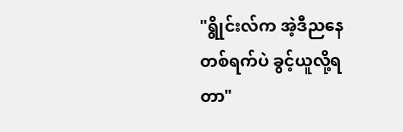"ရွိုင်းလ်က အဲ့ဒီညနေတစ်ရက်ပဲ ခွင့်ယူလို့ရတာ"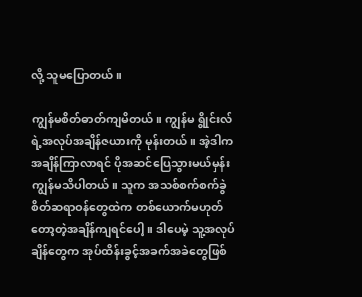လို့ သူမပြောတယ်။

ကျွန်မစိတ်ဓာတ်ကျမိတယ်။ ကျွန်မ ရွိုင်းလ်ရဲ့အလုပ်အချိန်ဇယားကို မုန်းတယ်။ အဲ့ဒါက အချိန်ကြာလာရင် ပိုအဆင်ပြေသွားမယ်မှန်း ကျွန်မသိပါတယ်။ သူက အသစ်စက်စက်ခွဲစိတ်ဆရာဝန်တွေထဲက တစ်ယောက်မဟုတ်တော့တဲ့အချိန်ကျရင်ပေါ့။ ဒါပေမဲ့ သူ့အလုပ်ချိန်တွေက အုပ်ထိန်းခွင့်အခက်အခဲတွေဖြစ်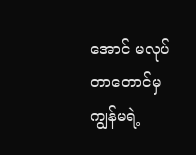အောင် မလုပ်တာတောင်မှ ကျွန်မရဲ့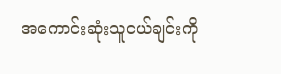အကောင်းဆုံးသူငယ်ချင်းကို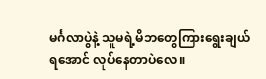မင်္ဂလာပွဲနဲ့ သူမရဲ့မိဘတွေကြားရွေးချယ်ရအောင် လုပ်နေတာပဲလေ။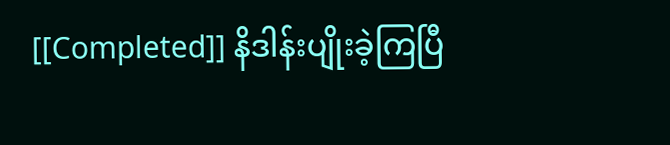[[Completed]] နိဒါန်းပျိုးခဲ့ကြပြီ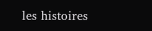les histoires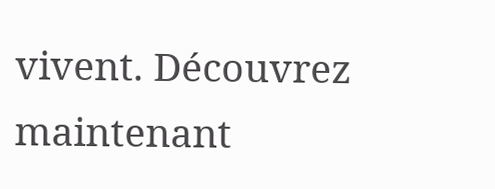vivent. Découvrez maintenant